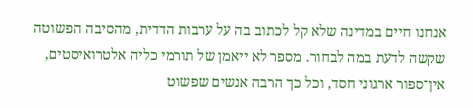אנחנו חיים במדינה שלא קל לכתוב בה על ערבות הדדית, מהסיבה הפשוטה שקשה לדעת במה לבחור. מספר לא ייאמן של תורמי כליה אלטרואיסטים, אין־ספור ארגוני חסד, וכל כך הרבה אנשים שפשוט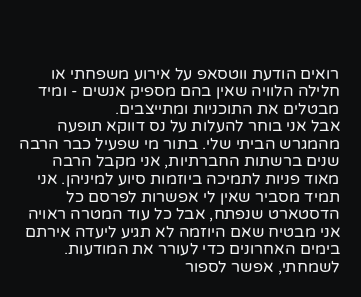רואים הודעת ווטסאפ על אירוע משפחתי או חלילה הלוויה שאין בהם מספיק אנשים - ומיד מבטלים את התוכניות ומתייצבים.
אבל אני בוחר להעלות על נס דווקא תופעה מהמגרש הביתי שלי. בתור מי שפעיל כבר הרבה שנים ברשתות החברתיות, אני מקבל הרבה מאוד פניות לתמיכה ביוזמות סיוע למיניהן. אני תמיד מסביר שאין לי אפשרות לפרסם כל הדסטארט שנפתח, אבל כל עוד המטרה ראויה אני מבטיח שאם היוזמה לא תגיע ליעדה אירתם בימים האחרונים כדי לעורר את המודעות. לשמחתי, אפשר לספור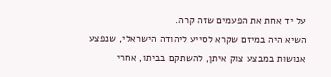על יד אחת את הפעמים שזה קרה.
השיא היה במיזם שקרא לסייע ליהודה הישראלי, שנפצע אנושות במבצע צוק איתן, להשתקם בביתו, אחרי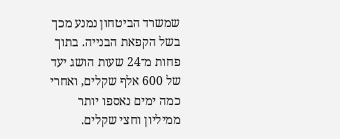שמשרד הביטחון נמנע מכך בשל הקפאת הבנייה. בתוך פחות מ־24 שעות הושג יעד של 600 אלף שקלים, ואחרי כמה ימים נאספו יותר ממיליון וחצי שקלים.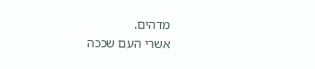מדהים.
אשרי העם שככה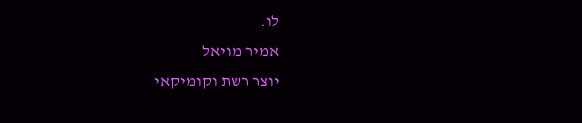לו.
אמיר מויאל
יוצר רשת וקומיקאי